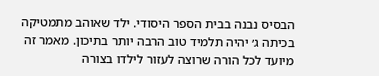הבסיס נבנה בבית הספר היסודי. ילד שאוהב מתמטיקה בכיתה ג׳ יהיה תלמיד טוב הרבה יותר בתיכון. מאמר זה מיועד לכל הורה שרוצה לעזור לילדו בצורה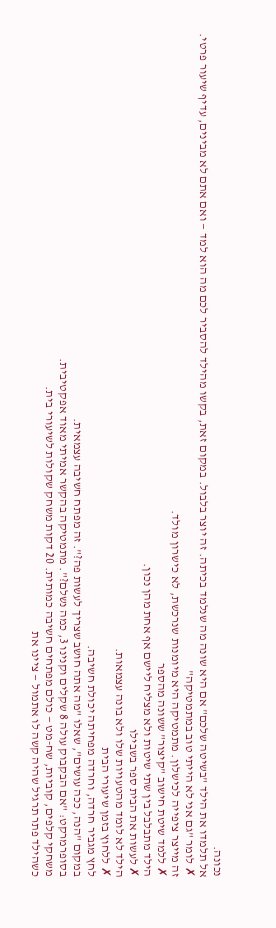נכונה.
אל תלמדו את הילד "בשיטה שלכם" אם היא שונה מה שנלמד בכיתה. זה יוצר בלבול. במקום זאת, בקשו מהילד להסביר לכם מה הוא למד — ואם אתם לא מבינים, עדיף שיעור פרטי.
✗ לומר "גם אני לא הייתי טוב במתמטיקה"
זה מייצר ציפייה לכישלון. מתמטיקה היא מיומנות שנרכשת, לא כישרון מולד.
✗ ללמד שיטת חישוב "קיצור" ששונה מהספר
הילד מתבלבל בין שתי שיטות ולא מצליח ליישם אף אחת מהן נכון.
✗ לעשות את הבית ספר בשבילו
הילד לא לומד מהטעויות שלו ולא בונה עצמאות.
✗ ללחוץ בזמן שיעורי הבית
לחץ מגביר חרדה, וחרדה מפחיתה יכולת חשיבה.
במקום "הנה, ככה עושים", שאלו "מה אתה חושב שצריך לעשות פה?". זה מפתח חשיבה עצמאית.
בסופרמרקט: "אם הבקבוק עולה 8 שקלים וקנינו 3, כמה נשלם?". מתמטיקה בהקשר אמיתי מאוד אפקטיבית.
משחקי קלפים, קוביות, שח-מט — כולם מפתחים חשיבה כמותית. 20 דקות משחק שקולות לשיעורי בית.
כשהילד פתר תרגיל שהיה קשה לו אתמול — ציינו את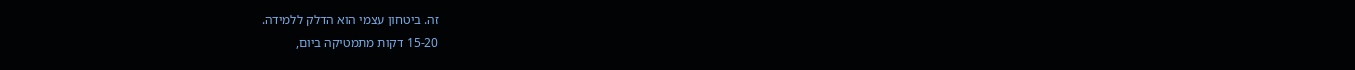זה. ביטחון עצמי הוא הדלק ללמידה.
15-20 דקות מתמטיקה ביום,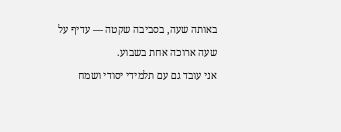באותה שעה, בסביבה שקטה — עדיף על שעה ארוכה אחת בשבוע.
אני עובד גם עם תלמידי יסודי ושמח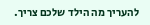להעריך מה הילד שלכם צריך.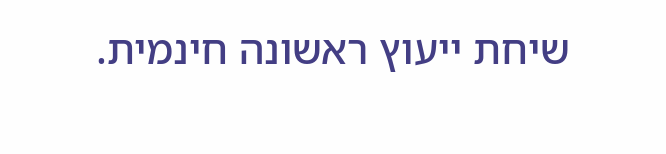שיחת ייעוץ ראשונה חינמית.